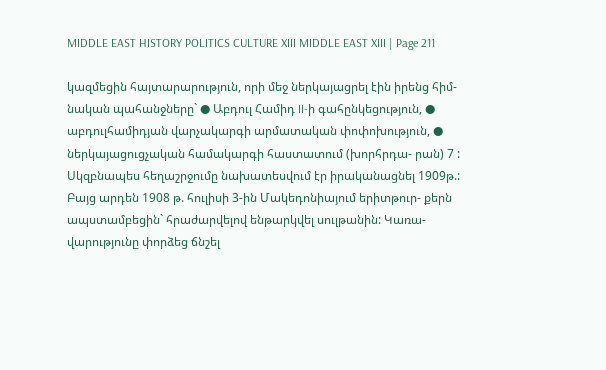MIDDLE EAST HISTORY POLITICS CULTURE XIII MIDDLE EAST XIII | Page 211

կազմեցին հայտարարություն, որի մեջ ներկայացրել էին իրենց հիմ- նական պահանջները` ● Աբդուլ Համիդ II-ի գահընկեցություն, ● աբդուլհամիդյան վարչակարգի արմատական փոփոխություն, ● ներկայացուցչական համակարգի հաստատում (խորհրդա- րան) 7 : Սկզբնապես հեղաշրջումը նախատեսվում էր իրականացնել 1909թ.: Բայց արդեն 1908 թ. հուլիսի 3-ին Մակեդոնիայում երիտթուր- քերն ապստամբեցին` հրաժարվելով ենթարկվել սուլթանին: Կառա- վարությունը փորձեց ճնշել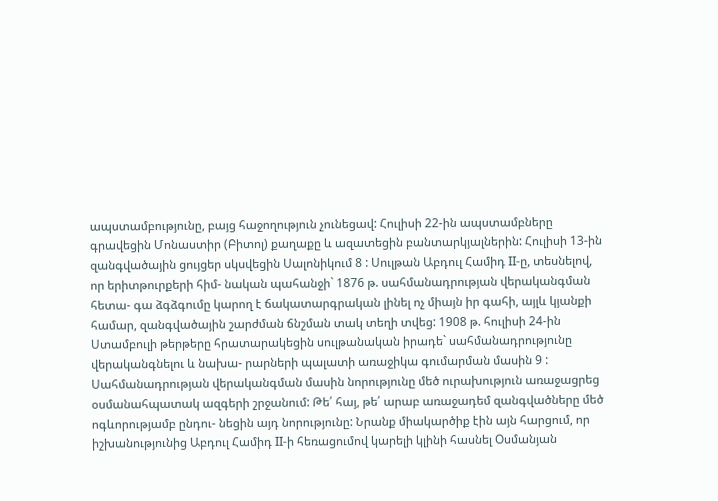ապստամբությունը, բայց հաջողություն չունեցավ: Հուլիսի 22-ին ապստամբները գրավեցին Մոնաստիր (Բիտոլ) քաղաքը և ազատեցին բանտարկյալներին: Հուլիսի 13-ին զանգվածային ցույցեր սկսվեցին Սալոնիկում 8 : Սուլթան Աբդուլ Համիդ II-ը, տեսնելով, որ երիտթուրքերի հիմ- նական պահանջի` 1876 թ. սահմանադրության վերականգման հետա- գա ձգձգումը կարող է ճակատարգրական լինել ոչ միայն իր գահի, այլև կյանքի համար, զանգվածային շարժման ճնշման տակ տեղի տվեց: 1908 թ. հուլիսի 24-ին Ստամբուլի թերթերը հրատարակեցին սուլթանական իրադե` սահմանադրությունը վերականգնելու և նախա- րարների պալատի առաջիկա գումարման մասին 9 : Սահմանադրության վերականգման մասին նորությունը մեծ ուրախություն առաջացրեց օսմանահպատակ ազգերի շրջանում: Թե՛ հայ, թե՛ արաբ առաջադեմ զանգվածները մեծ ոգևորությամբ ընդու- նեցին այդ նորությունը: Նրանք միակարծիք էին այն հարցում, որ իշխանությունից Աբդուլ Համիդ II-ի հեռացումով կարելի կլինի հասնել Օսմանյան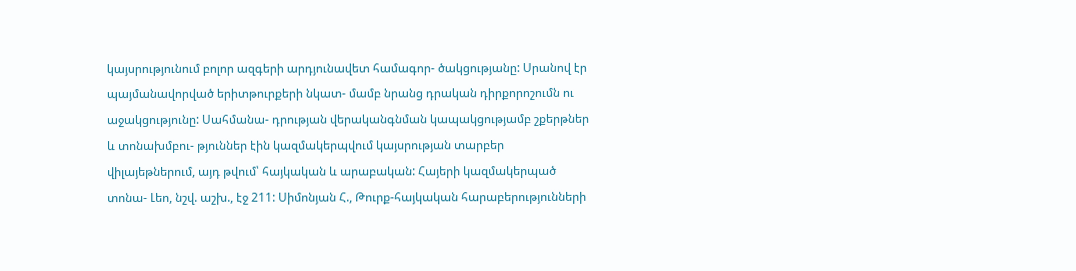կայսրությունում բոլոր ազգերի արդյունավետ համագոր- ծակցությանը: Սրանով էր պայմանավորված երիտթուրքերի նկատ- մամբ նրանց դրական դիրքորոշումն ու աջակցությունը: Սահմանա- դրության վերականգնման կապակցությամբ շքերթներ և տոնախմբու- թյուններ էին կազմակերպվում կայսրության տարբեր վիլայեթներում, այդ թվում՝ հայկական և արաբական: Հայերի կազմակերպած տոնա- Լեո, նշվ. աշխ., էջ 211: Սիմոնյան Հ., Թուրք-հայկական հարաբերությունների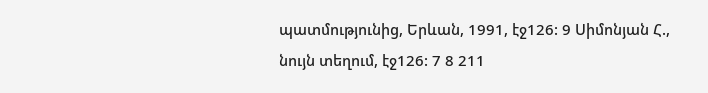պատմությունից, Երևան, 1991, էջ126: 9 Սիմոնյան Հ., նույն տեղում, էջ126: 7 8 211